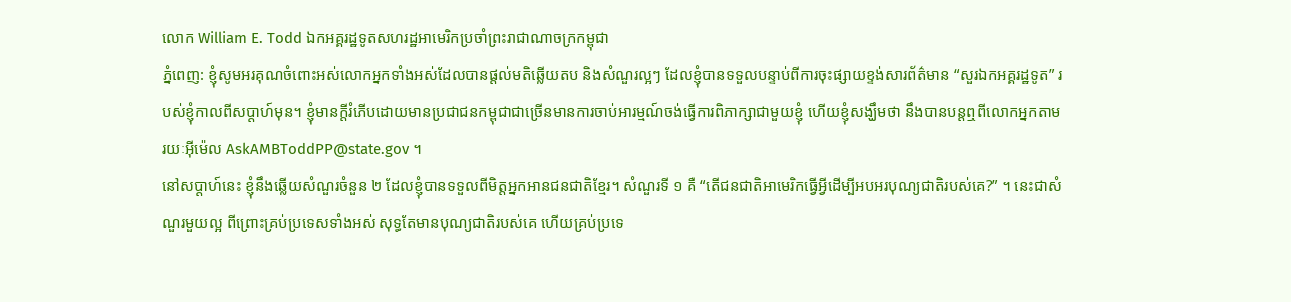លោក William E. Todd ឯកអគ្គរដ្ឋទូតសហរដ្ឋអាមេរិកប្រចាំព្រះរាជាណាចក្រកម្ពុជា
ភ្នំពេញ: ខ្ញុំសូមអរគុណចំពោះអស់លោកអ្នកទាំងអស់ដែលបានផ្តល់មតិឆ្លើយតប និងសំណួរល្អៗ ដែលខ្ញុំបានទទួលបន្ទាប់ពីការចុះផ្សាយខ្ទង់សារព័ត៌មាន “សួរឯកអគ្គរដ្ឋទូត” របស់ខ្ញុំកាលពីសប្តាហ៍មុន។ ខ្ញុំមានក្តីរំភើបដោយមានប្រជាជនកម្ពុជាជាច្រើនមានការចាប់អារម្មណ៍ចង់ធ្វើការពិភាក្សាជាមួយខ្ញុំ ហើយខ្ញុំសង្ឃឹមថា នឹងបានបន្តឮពីលោកអ្នកតាមរយៈអ៊ីម៉េល AskAMBToddPP@state.gov ។
នៅសប្តាហ៍នេះ ខ្ញុំនឹងឆ្លើយសំណួរចំនួន ២ ដែលខ្ញុំបានទទួលពីមិត្តអ្នកអានជនជាតិខ្មែរ។ សំណួរទី ១ គឺ “តើជនជាតិអាមេរិកធ្វើអ្វីដើម្បីអបអរបុណ្យជាតិរបស់គេ?” ។ នេះជាសំណួរមួយល្អ ពីព្រោះគ្រប់ប្រទេសទាំងអស់ សុទ្ធតែមានបុណ្យជាតិរបស់គេ ហើយគ្រប់ប្រទេ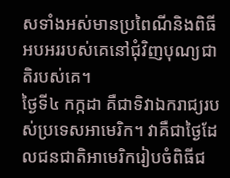សទាំងអស់មានប្រពៃណីនិងពិធីអបអររបស់គេនៅជុំវិញបុណ្យជាតិរបស់គេ។
ថ្ងៃទី៤ កក្កដា គឺជាទិវាឯករាជ្យរបស់ប្រទេសអាមេរិក។ វាគឺជាថ្ងៃដែលជនជាតិអាមេរិករៀបចំពិធីជ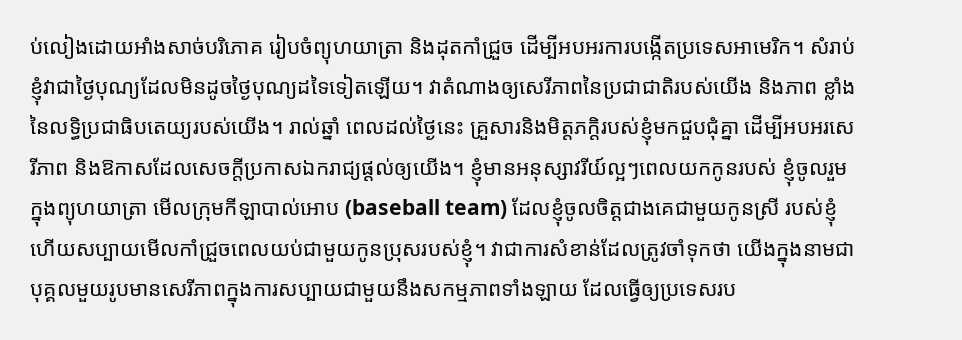ប់លៀងដោយអាំងសាច់បរិភោគ រៀបចំព្យុហយាត្រា និងដុតកាំជ្រួច ដើម្បីអបអរការបង្កើតប្រទេសអាមេរិក។ សំរាប់ខ្ញុំវាជាថ្ងៃបុណ្យដែលមិនដូចថ្ងៃបុណ្យដទៃទៀតឡើយ។ វាតំណាងឲ្យសេរីភាពនៃប្រជាជាតិរបស់យើង និងភាព ខ្លាំងនៃលទ្ធិប្រជាធិបតេយ្យរបស់យើង។ រាល់ឆ្នាំ ពេលដល់ថ្ងៃនេះ គ្រួសារនិងមិត្តភក្តិរបស់ខ្ញុំមកជួបជុំគ្នា ដើម្បីអបអរសេរីភាព និងឱកាសដែលសេចក្តីប្រកាសឯករាជ្យផ្តល់ឲ្យយើង។ ខ្ញុំមានអនុស្សាវរីយ៍ល្អៗពេលយកកូនរបស់ ខ្ញុំចូលរួមក្នុងព្យុហយាត្រា មើលក្រុមកីឡាបាល់អោប (baseball team) ដែលខ្ញុំចូលចិត្តជាងគេជាមួយកូនស្រី របស់ខ្ញុំ ហើយសប្បាយមើលកាំជ្រួចពេលយប់ជាមួយកូនប្រុសរបស់ខ្ញុំ។ វាជាការសំខាន់ដែលត្រូវចាំទុកថា យើងក្នុងនាមជាបុគ្គលមួយរូបមានសេរីភាពក្នុងការសប្បាយជាមួយនឹងសកម្មភាពទាំងឡាយ ដែលធ្វើឲ្យប្រទេសរប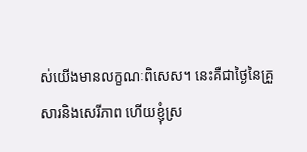ស់យើងមានលក្ខណៈពិសេស។ នេះគឺជាថ្ងៃនៃគ្រួសារនិងសេរីភាព ហើយខ្ញុំស្រ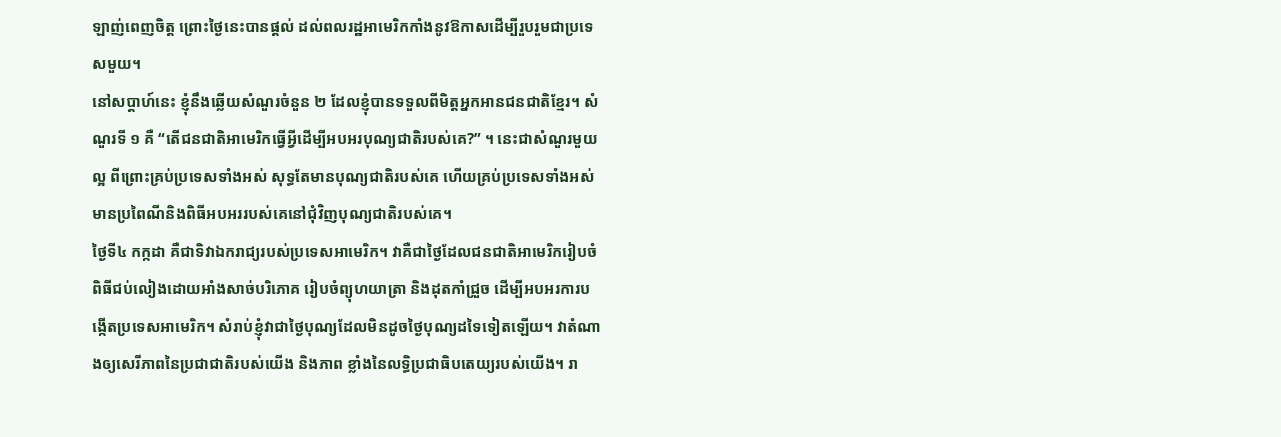ឡាញ់ពេញចិត្ត ព្រោះថ្ងៃនេះបានផ្តល់ ដល់ពលរដ្ឋអាមេរិកកាំងនូវឱកាសដើម្បីរួបរួមជាប្រទេសមួយ។
នៅសប្តាហ៍នេះ ខ្ញុំនឹងឆ្លើយសំណួរចំនួន ២ ដែលខ្ញុំបានទទួលពីមិត្តអ្នកអានជនជាតិខ្មែរ។ សំណួរទី ១ គឺ “តើជនជាតិអាមេរិកធ្វើអ្វីដើម្បីអបអរបុណ្យជាតិរបស់គេ?” ។ នេះជាសំណួរមួយល្អ ពីព្រោះគ្រប់ប្រទេសទាំងអស់ សុទ្ធតែមានបុណ្យជាតិរបស់គេ ហើយគ្រប់ប្រទេសទាំងអស់មានប្រពៃណីនិងពិធីអបអររបស់គេនៅជុំវិញបុណ្យជាតិរបស់គេ។
ថ្ងៃទី៤ កក្កដា គឺជាទិវាឯករាជ្យរបស់ប្រទេសអាមេរិក។ វាគឺជាថ្ងៃដែលជនជាតិអាមេរិករៀបចំពិធីជប់លៀងដោយអាំងសាច់បរិភោគ រៀបចំព្យុហយាត្រា និងដុតកាំជ្រួច ដើម្បីអបអរការបង្កើតប្រទេសអាមេរិក។ សំរាប់ខ្ញុំវាជាថ្ងៃបុណ្យដែលមិនដូចថ្ងៃបុណ្យដទៃទៀតឡើយ។ វាតំណាងឲ្យសេរីភាពនៃប្រជាជាតិរបស់យើង និងភាព ខ្លាំងនៃលទ្ធិប្រជាធិបតេយ្យរបស់យើង។ រា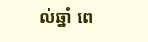ល់ឆ្នាំ ពេ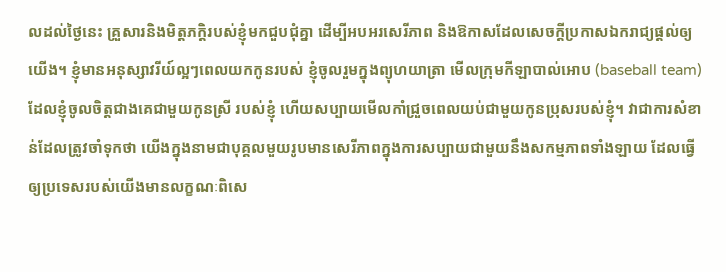លដល់ថ្ងៃនេះ គ្រួសារនិងមិត្តភក្តិរបស់ខ្ញុំមកជួបជុំគ្នា ដើម្បីអបអរសេរីភាព និងឱកាសដែលសេចក្តីប្រកាសឯករាជ្យផ្តល់ឲ្យយើង។ ខ្ញុំមានអនុស្សាវរីយ៍ល្អៗពេលយកកូនរបស់ ខ្ញុំចូលរួមក្នុងព្យុហយាត្រា មើលក្រុមកីឡាបាល់អោប (baseball team) ដែលខ្ញុំចូលចិត្តជាងគេជាមួយកូនស្រី របស់ខ្ញុំ ហើយសប្បាយមើលកាំជ្រួចពេលយប់ជាមួយកូនប្រុសរបស់ខ្ញុំ។ វាជាការសំខាន់ដែលត្រូវចាំទុកថា យើងក្នុងនាមជាបុគ្គលមួយរូបមានសេរីភាពក្នុងការសប្បាយជាមួយនឹងសកម្មភាពទាំងឡាយ ដែលធ្វើឲ្យប្រទេសរបស់យើងមានលក្ខណៈពិសេ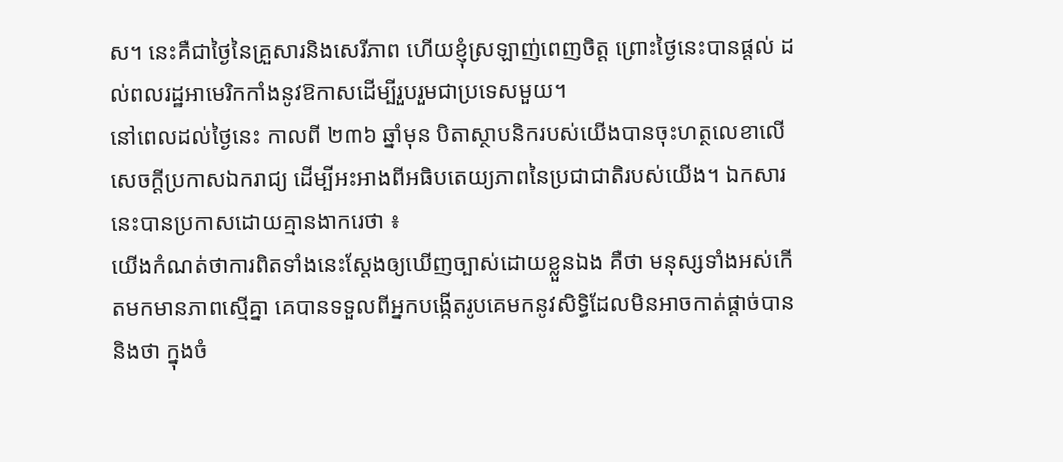ស។ នេះគឺជាថ្ងៃនៃគ្រួសារនិងសេរីភាព ហើយខ្ញុំស្រឡាញ់ពេញចិត្ត ព្រោះថ្ងៃនេះបានផ្តល់ ដល់ពលរដ្ឋអាមេរិកកាំងនូវឱកាសដើម្បីរួបរួមជាប្រទេសមួយ។
នៅពេលដល់ថ្ងៃនេះ កាលពី ២៣៦ ឆ្នាំមុន បិតាស្ថាបនិករបស់យើងបានចុះហត្ថលេខាលើសេចក្តីប្រកាសឯករាជ្យ ដើម្បីអះអាងពីអធិបតេយ្យភាពនៃប្រជាជាតិរបស់យើង។ ឯកសារនេះបានប្រកាសដោយគ្មានងាករេថា ៖
យើងកំណត់ថាការពិតទាំងនេះស្តែងឲ្យឃើញច្បាស់ដោយខ្លួនឯង គឺថា មនុស្សទាំងអស់កើតមកមានភាពស្មើគ្នា គេបានទទួលពីអ្នកបង្កើតរូបគេមកនូវសិទ្ធិដែលមិនអាចកាត់ផ្តាច់បាន និងថា ក្នុងចំ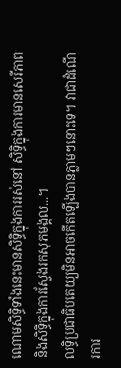ណោមសិទ្ធិទាំងនេះមានសិទ្ធិក្នុងការរស់នៅ សិទ្ធិក្នុងការមានសេរីភាព និងសិទ្ធិក្នុងការស្វែងរកសុភមង្គល...។
លទ្ធិប្រជាធិបតេយ្យមិនអាចកើតឡើងបានភ្លាមៗនោះទេ។ វាជាដំណើរការ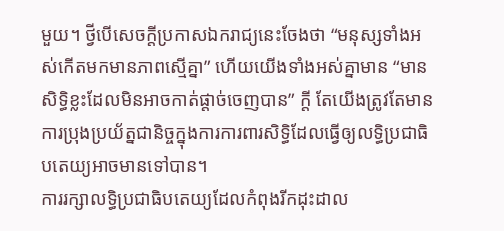មួយ។ ថ្វីបើសេចក្តីប្រកាសឯករាជ្យនេះចែងថា “មនុស្សទាំងអស់កើតមកមានភាពស្មើគ្នា” ហើយយើងទាំងអស់គ្នាមាន “មានសិទ្ធិខ្លះដែលមិនអាចកាត់ផ្តាច់ចេញបាន” ក្តី តែយើងត្រូវតែមានការប្រុងប្រយ័ត្នជានិច្ចក្នុងការការពារសិទ្ធិដែលធ្វើឲ្យលទ្ធិប្រជាធិបតេយ្យអាចមានទៅបាន។
ការរក្សាលទ្ធិប្រជាធិបតេយ្យដែលកំពុងរីកដុះដាល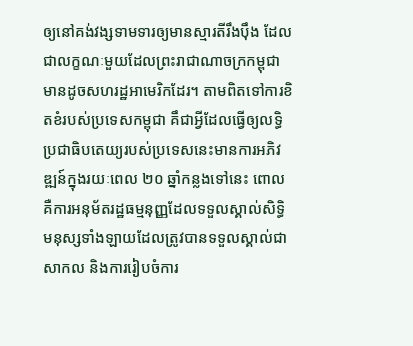ឲ្យនៅគង់វង្សទាមទារឲ្យមានស្មារតីរឹងប៉ឹង ដែលជាលក្ខណៈមួយដែលព្រះរាជាណាចក្រកម្ពុជាមានដូចសហរដ្ឋអាមេរិកដែរ។ តាមពិតទៅការខិតខំរបស់ប្រទេសកម្ពុជា គឹជាអ្វីដែលធ្វើឲ្យលទ្ធិប្រជាធិបតេយ្យរបស់ប្រទេសនេះមានការអភិវឌ្ឍន៍ក្នុងរយៈពេល ២០ ឆ្នាំកន្លងទៅនេះ ពោលគឺការអនុម័តរដ្ឋធម្មនុញ្ញដែលទទួលស្គាល់សិទ្ធិមនុស្សទាំងឡាយដែលត្រូវបានទទួលស្គាល់ជាសាកល និងការរៀបចំការ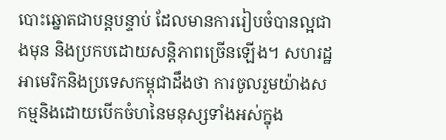បោះឆ្នោតជាបន្តបន្ទាប់ ដែលមានការរៀបចំបានល្អជាងមុន និងប្រកបដោយសន្តិភាពច្រើនឡើង។ សហរដ្ឋអាមេរិកនិងប្រទេសកម្ពុជាដឹងថា ការចូលរួមយ៉ាងសកម្មនិងដោយបើកចំហនៃមនុស្សទាំងអស់ក្នុង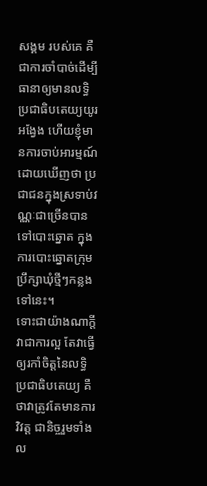សង្គម របស់គេ គឺជាការចាំបាច់ដើម្បីធានាឲ្យមានលទ្ធិប្រជាធិបតេយ្យយូរអង្វែង ហើយខ្ញុំមានការចាប់អារម្មណ៍ដោយឃើញថា ប្រជាជនក្នុងស្រទាប់វណ្ណៈជាច្រើនបានទៅបោះឆ្នោត ក្នុងការបោះឆ្នោតក្រុមប្រឹក្សាឃុំថ្មីៗកន្លងទៅនេះ។
ទោះជាយ៉ាងណាក្តី វាជាការល្អ តែវាធ្វើឲ្យរកាំចិត្តនៃលទ្ធិប្រជាធិបតេយ្យ គឺថាវាត្រូវតែមានការវិវត្ត ជានិច្ចរួមទាំងល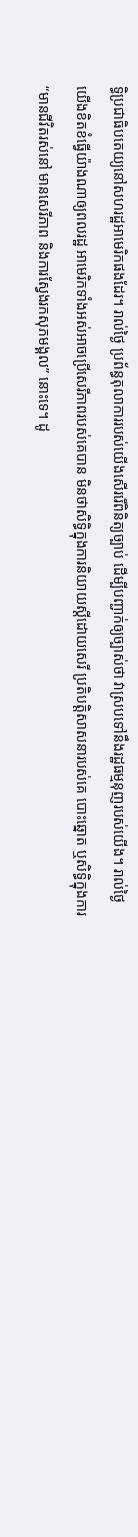ទ្ធិប្រជាធិបតេយ្យនៅសហរដ្ឋអាមេរិកផងដែរ។ រាល់ថ្ងៃ ប្រព័ន្ធតុលាការរបស់យើងសើររើពិនិត្យច្បាប់ ដើម្បីបញ្ជាក់ឲ្យច្បាស់ថា វាស្របទៅនឹងរដ្ឋធម្មនុញរបស់យើង។ រាល់ថ្ងៃ យើងខិតខំធ្វើយ៉ាងណាឲ្យពលរដ្ឋ អាមេរិកទាំងអស់អាចប្រើសេរីភាពរបស់គេបាន មិនថាសិទ្ធិក្នុងការនិយាយស្តីដោយសេរី ប្រតិបត្តិសាសនារបស់គេ បោះឆ្នោត ឬសិទ្ធិក្នុងការ “មានជីវិតរស់នៅ មានសេរីភាព និងការស្វែងរកសុភមង្គល” នោះទេ។ ដូ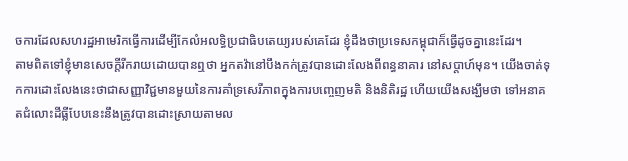ចការដែលសហរដ្ឋអាមេរិកធ្វើការដើម្បីកែលំអលទ្ធិប្រជាធិបតេយ្យរបស់គេដែរ ខ្ញុំដឹងថាប្រទេសកម្ពុជាក៏ធ្វើដូចគ្នានេះដែរ។
តាមពិតទៅខ្ញុំមានសេចក្តីរីករាយដោយបានឮថា អ្នកតវ៉ានៅបឹងកក់ត្រូវបានដោះលែងពីពន្ធនាគារ នៅសប្តាហ៍មុន។ យើងចាត់ទុកការដោះលែងនេះថាជាសញ្ញាវិជ្ជមានមួយនៃការគាំទ្រសេរីភាពក្នុងការបញ្ចេញមតិ និងនិតិរដ្ឋ ហើយយើងសង្ឃឹមថា ទៅអនាគតជំលោះដីធ្លីបែបនេះនឹងត្រូវបានដោះស្រាយតាមល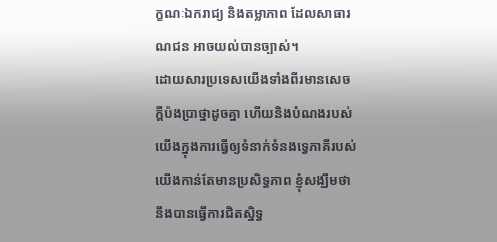ក្ខណៈឯករាជ្យ និងតម្លាភាព ដែលសាធារណជន អាចយល់បានច្បាស់។
ដោយសារប្រទេសយើងទាំងពីរមានសេចក្តីប៉ងប្រាថ្នាដូចគ្នា ហើយនិងបំណងរបស់យើងក្នុងការធ្វើឲ្យទំនាក់ទំនងទ្វេភាគីរបស់យើងកាន់តែមានប្រសិទ្ធភាព ខ្ញុំសង្ឃឹមថានឹងបានធ្វើការជិតស្និទ្ធ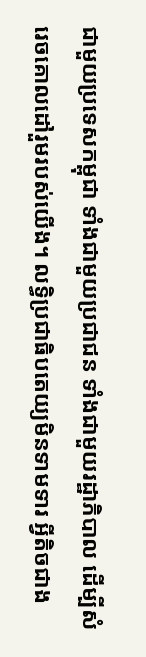ជាមួយប្រទេសកម្ពុជា ទាំងជាមួយប្រជាជន ទាំងជាមួយរដ្ឋាភិបាល ដើម្បីសំរេចគោលដៅរួមរបស់យើង។ លទ្ធិប្រជាធិបតេយ្យមិនទាមទារ អ្វីតិចជាង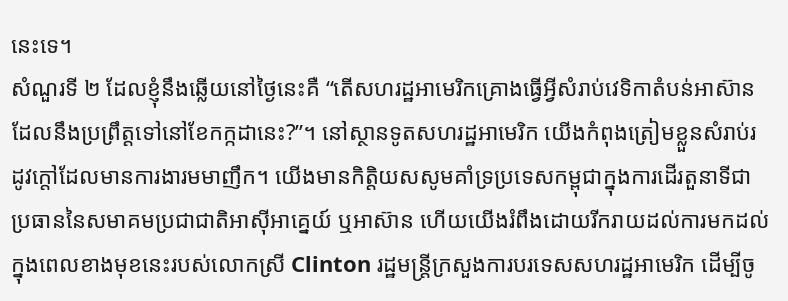នេះទេ។
សំណួរទី ២ ដែលខ្ញុំនឹងឆ្លើយនៅថ្ងៃនេះគឺ “តើសហរដ្ឋអាមេរិកគ្រោងធ្វើអ្វីសំរាប់វេទិកាតំបន់អាស៊ាន ដែលនឹងប្រព្រឹត្តទៅនៅខែកក្កដានេះ?”។ នៅស្ថានទូតសហរដ្ឋអាមេរិក យើងកំពុងត្រៀមខ្លួនសំរាប់រដូវក្តៅដែលមានការងារមមាញឹក។ យើងមានកិត្តិយសសូមគាំទ្រប្រទេសកម្ពុជាក្នុងការដើរតួនាទីជាប្រធាននៃសមាគមប្រជាជាតិអាស៊ីអាគ្នេយ៍ ឬអាស៊ាន ហើយយើងរំពឹងដោយរីករាយដល់ការមកដល់ក្នុងពេលខាងមុខនេះរបស់លោកស្រី Clinton រដ្ឋមន្ត្រីក្រសួងការបរទេសសហរដ្ឋអាមេរិក ដើម្បីចូ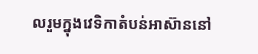លរួមក្នុងវេទិកាតំបន់អាស៊ាននៅ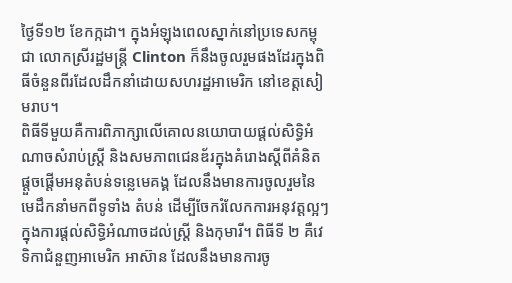ថ្ងៃទី១២ ខែកក្កដា។ ក្នុងអំឡុងពេលស្នាក់នៅប្រទេសកម្ពុជា លោកស្រីរដ្ឋមន្ត្រី Clinton ក៏នឹងចូលរួមផងដែរក្នុងពិធីចំនួនពីរដែលដឹកនាំដោយសហរដ្ឋអាមេរិក នៅខេត្តសៀមរាប។
ពិធីទីមួយគឺការពិភាក្សាលើគោលនយោបាយផ្តល់សិទ្ធិអំណាចសំរាប់ស្ត្រី និងសមភាពជេនឌ័រក្នុងគំរោងស្តីពីគំនិតផ្តួចផ្តើមអនុតំបន់ទន្លេមេគង្គ ដែលនឹងមានការចូលរួមនៃមេដឹកនាំមកពីទូទាំង តំបន់ ដើម្បីចែករំលែកការអនុវត្តល្អៗក្នុងការផ្តល់សិទ្ធិអំណាចដល់ស្ត្រី និងកុមារី។ ពិធីទី ២ គឺវេទិកាជំនួញអាមេរិក អាស៊ាន ដែលនឹងមានការចូ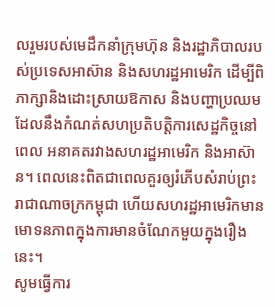លរួមរបស់មេដឹកនាំក្រុមហ៊ុន និងរដ្ឋាភិបាលរបស់ប្រទេសអាស៊ាន និងសហរដ្ឋអាមេរិក ដើម្បីពិភាក្សានិងដោះស្រាយឱកាស និងបញ្ហាប្រឈម ដែលនឹងកំណត់សហប្រតិបត្តិការសេដ្ឋកិច្ចនៅពេល អនាគតរវាងសហរដ្ឋអាមេរិក និងអាស៊ាន។ ពេលនេះពិតជាពេលគួរឲ្យរំភើបសំរាប់ព្រះរាជាណាចក្រកម្ពុជា ហើយសហរដ្ឋអាមេរិកមានមោទនភាពក្នុងការមានចំណែកមួយក្នុងរឿងនេះ។
សូមធ្វើការ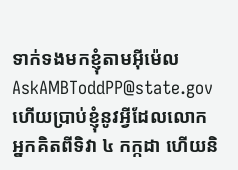ទាក់ទងមកខ្ញុំតាមអ៊ីម៉េល AskAMBToddPP@state.gov ហើយប្រាប់ខ្ញុំនូវអ្វីដែលលោកអ្នកគិតពីទិវា ៤ កក្កដា ហើយនិ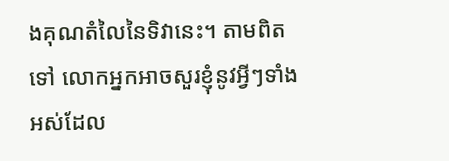ងគុណតំលៃនៃទិវានេះ។ តាមពិតទៅ លោកអ្នកអាចសួរខ្ញុំនូវអ្វីៗទាំងអស់ដែល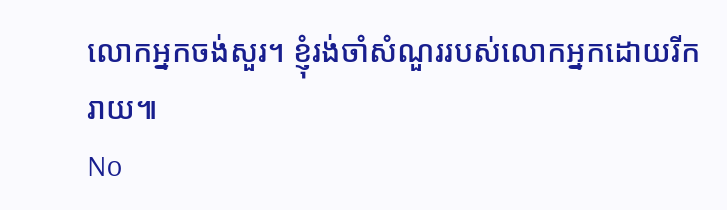លោកអ្នកចង់សួរ។ ខ្ញុំរង់ចាំសំណួររបស់លោកអ្នកដោយរីករាយ៕
No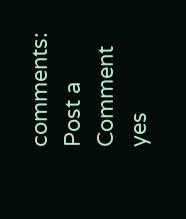comments:
Post a Comment
yes